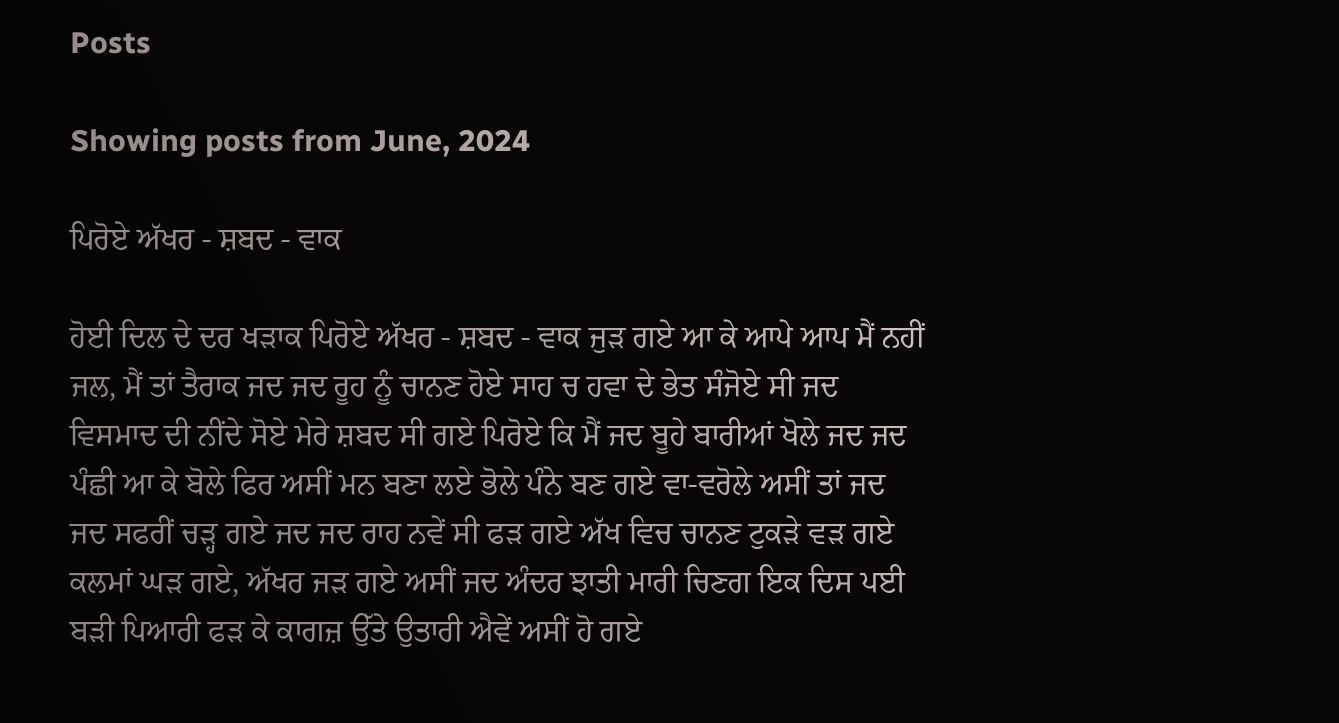Posts

Showing posts from June, 2024

ਪਿਰੋਏ ਅੱਖਰ - ਸ਼ਬਦ - ਵਾਕ

ਹੋਈ ਦਿਲ ਦੇ ਦਰ ਖੜਾਕ ਪਿਰੋਏ ਅੱਖਰ - ਸ਼ਬਦ - ਵਾਕ ਜੁੜ ਗਏ ਆ ਕੇ ਆਪੇ ਆਪ ਮੈਂ ਨਹੀਂ ਜਲ, ਮੈਂ ਤਾਂ ਤੈਰਾਕ ਜਦ ਜਦ ਰੂਹ ਨੂੰ ਚਾਨਣ ਹੋਏ ਸਾਹ ਚ ਹਵਾ ਦੇ ਭੇਤ ਸੰਜੋਏ ਸੀ ਜਦ ਵਿਸਮਾਦ ਦੀ ਨੀਂਦੇ ਸੋਏ ਮੇਰੇ ਸ਼ਬਦ ਸੀ ਗਏ ਪਿਰੋਏ ਕਿ ਮੈਂ ਜਦ ਬੂਹੇ ਬਾਰੀਆਂ ਖੋਲੇ ਜਦ ਜਦ ਪੰਛੀ ਆ ਕੇ ਬੋਲੇ ਫਿਰ ਅਸੀਂ ਮਨ ਬਣਾ ਲਏ ਭੋਲੇ ਪੰਨੇ ਬਣ ਗਏ ਵਾ-ਵਰੋਲੇ ਅਸੀਂ ਤਾਂ ਜਦ ਜਦ ਸਫਰੀਂ ਚੜ੍ਹ ਗਏ ਜਦ ਜਦ ਰਾਹ ਨਵੇਂ ਸੀ ਫੜ ਗਏ ਅੱਖ ਵਿਚ ਚਾਨਣ ਟੁਕੜੇ ਵੜ ਗਏ ਕਲਮਾਂ ਘੜ ਗਏ, ਅੱਖਰ ਜੜ ਗਏ ਅਸੀਂ ਜਦ ਅੰਦਰ ਝਾਤੀ ਮਾਰੀ ਚਿਣਗ ਇਕ ਦਿਸ ਪਈ ਬੜੀ ਪਿਆਰੀ ਫੜ ਕੇ ਕਾਗਜ਼ ਉੱਤੇ ਉਤਾਰੀ ਐਵੇਂ ਅਸੀਂ ਹੋ ਗਏ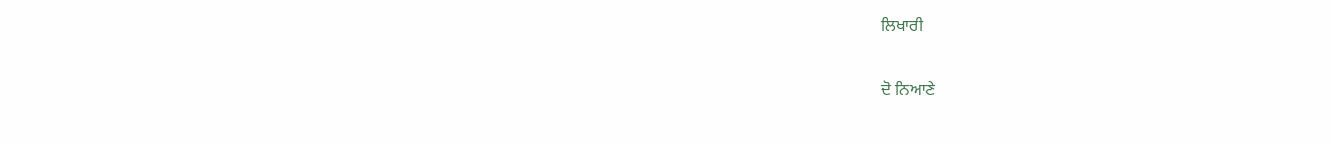ਲਿਖਾਰੀ

ਦੋ ਨਿਆਣੇ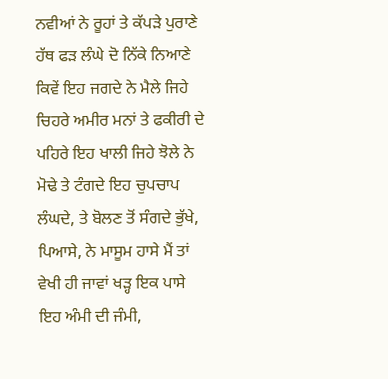ਨਵੀਆਂ ਨੇ ਰੂਹਾਂ ਤੇ ਕੱਪੜੇ ਪੁਰਾਣੇ ਹੱਥ ਫੜ ਲੰਘੇ ਦੋ ਨਿੱਕੇ ਨਿਆਣੇ ਕਿਵੇਂ ਇਹ ਜਗਦੇ ਨੇ ਮੈਲੇ ਜਿਹੇ ਚਿਹਰੇ ਅਮੀਰ ਮਨਾਂ ਤੇ ਫਕੀਰੀ ਦੇ ਪਹਿਰੇ ਇਹ ਖਾਲੀ ਜਿਹੇ ਝੋਲੇ ਨੇ ਮੋਢੇ ਤੇ ਟੰਗਦੇ ਇਹ ਚੁਪਚਾਪ ਲੰਘਦੇ, ਤੇ ਬੋਲਣ ਤੋਂ ਸੰਗਦੇ ਭੁੱਖੇ, ਪਿਆਸੇ, ਨੇ ਮਾਸੂਮ ਹਾਸੇ ਮੈਂ ਤਾਂ ਵੇਖੀ ਹੀ ਜਾਵਾਂ ਖੜ੍ਹ ਇਕ ਪਾਸੇ ਇਹ ਅੰਮੀ ਦੀ ਜੰਮੀ,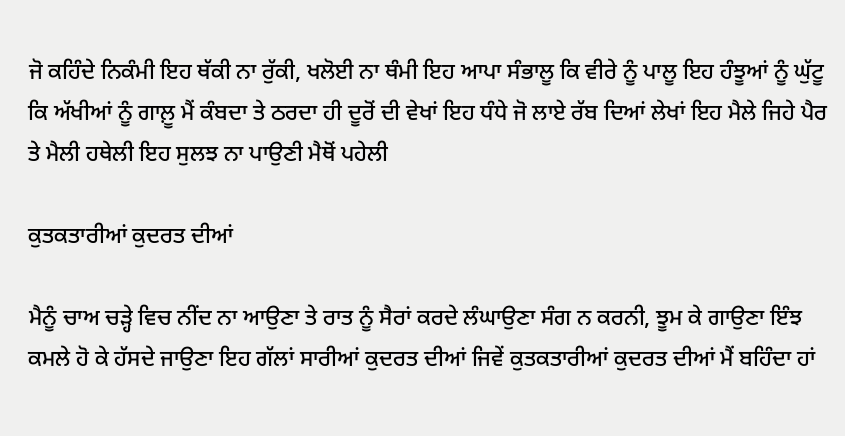ਜੋ ਕਹਿੰਦੇ ਨਿਕੰਮੀ ਇਹ ਥੱਕੀ ਨਾ ਰੁੱਕੀ, ਖਲੋਈ ਨਾ ਥੰਮੀ ਇਹ ਆਪਾ ਸੰਭਾਲੂ ਕਿ ਵੀਰੇ ਨੂੰ ਪਾਲੂ ਇਹ ਹੰਝੂਆਂ ਨੂੰ ਘੁੱਟੂ ਕਿ ਅੱਖੀਆਂ ਨੂੰ ਗਾਲ਼ੂ ਮੈਂ ਕੰਬਦਾ ਤੇ ਠਰਦਾ ਹੀ ਦੂਰੋਂ ਦੀ ਵੇਖਾਂ ਇਹ ਧੰਧੇ ਜੋ ਲਾਏ ਰੱਬ ਦਿਆਂ ਲੇਖਾਂ ਇਹ ਮੈਲੇ ਜਿਹੇ ਪੈਰ ਤੇ ਮੈਲੀ ਹਥੇਲੀ ਇਹ ਸੁਲਝ ਨਾ ਪਾਉਣੀ ਮੈਥੋਂ ਪਹੇਲੀ

ਕੁਤਕਤਾਰੀਆਂ ਕੁਦਰਤ ਦੀਆਂ

ਮੈਨੂੰ ਚਾਅ ਚੜ੍ਹੇ ਵਿਚ ਨੀਂਦ ਨਾ ਆਉਣਾ ਤੇ ਰਾਤ ਨੂੰ ਸੈਰਾਂ ਕਰਦੇ ਲੰਘਾਉਣਾ ਸੰਗ ਨ ਕਰਨੀ, ਝੂਮ ਕੇ ਗਾਉਣਾ ਇੰਝ ਕਮਲੇ ਹੋ ਕੇ ਹੱਸਦੇ ਜਾਉਣਾ ਇਹ ਗੱਲਾਂ ਸਾਰੀਆਂ ਕੁਦਰਤ ਦੀਆਂ ਜਿਵੇਂ ਕੁਤਕਤਾਰੀਆਂ ਕੁਦਰਤ ਦੀਆਂ ਮੈਂ ਬਹਿੰਦਾ ਹਾਂ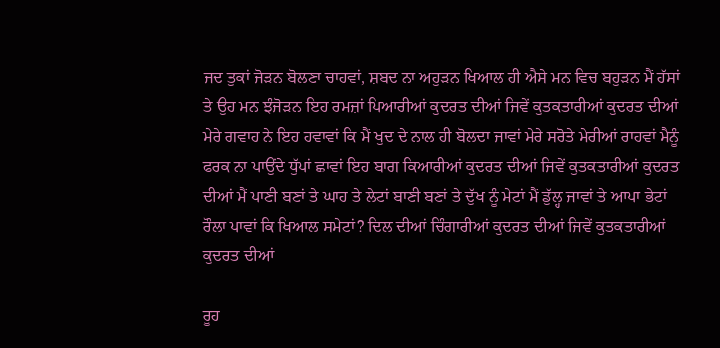ਜਦ ਤੁਕਾਂ ਜੋੜਨ ਬੋਲਣਾ ਚਾਹਵਾਂ, ਸ਼ਬਦ ਨਾ ਅਹੁੜਨ ਖਿਆਲ ਹੀ ਐਸੇ ਮਨ ਵਿਚ ਬਹੁੜਨ ਮੈਂ ਹੱਸਾਂ ਤੇ ਉਹ ਮਨ ਝੰਜੋੜਨ ਇਹ ਰਮਜ਼ਾਂ ਪਿਆਰੀਆਂ ਕੁਦਰਤ ਦੀਆਂ ਜਿਵੇਂ ਕੁਤਕਤਾਰੀਆਂ ਕੁਦਰਤ ਦੀਆਂ ਮੇਰੇ ਗਵਾਹ ਨੇ ਇਹ ਹਵਾਵਾਂ ਕਿ ਮੈਂ ਖੁਦ ਦੇ ਨਾਲ ਹੀ ਬੋਲਦਾ ਜਾਵਾਂ ਮੇਰੇ ਸਰੋਤੇ ਮੇਰੀਆਂ ਰਾਹਵਾਂ ਮੈਨੂੰ ਫਰਕ ਨਾ ਪਾਉਂਦੇ ਧੁੱਪਾਂ ਛਾਵਾਂ ਇਹ ਬਾਗ ਕਿਆਰੀਆਂ ਕੁਦਰਤ ਦੀਆਂ ਜਿਵੇਂ ਕੁਤਕਤਾਰੀਆਂ ਕੁਦਰਤ ਦੀਆਂ ਮੈਂ ਪਾਣੀ ਬਣਾਂ ਤੇ ਘਾਹ ਤੇ ਲੇਟਾਂ ਬਾਣੀ ਬਣਾਂ ਤੇ ਦੁੱਖ ਨੂੰ ਮੇਟਾਂ ਮੈਂ ਡੁੱਲ੍ਹ ਜਾਵਾਂ ਤੇ ਆਪਾ ਭੇਟਾਂ ਰੌਲਾ ਪਾਵਾਂ ਕਿ ਖਿਆਲ ਸਮੇਟਾਂ? ਦਿਲ ਦੀਆਂ ਚਿੰਗਾਰੀਆਂ ਕੁਦਰਤ ਦੀਆਂ ਜਿਵੇਂ ਕੁਤਕਤਾਰੀਆਂ ਕੁਦਰਤ ਦੀਆਂ

ਰੂਹ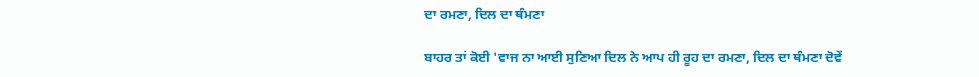ਦਾ ਰਮਣਾ, ਦਿਲ ਦਾ ਥੰਮਣਾ

ਬਾਹਰ ਤਾਂ ਕੋਈ 'ਵਾਜ ਨਾ ਆਈ ਸੁਣਿਆ ਦਿਲ ਨੇ ਆਪ ਹੀ ਰੂਹ ਦਾ ਰਮਣਾ, ਦਿਲ ਦਾ ਥੰਮਣਾ ਦੋਵੇਂ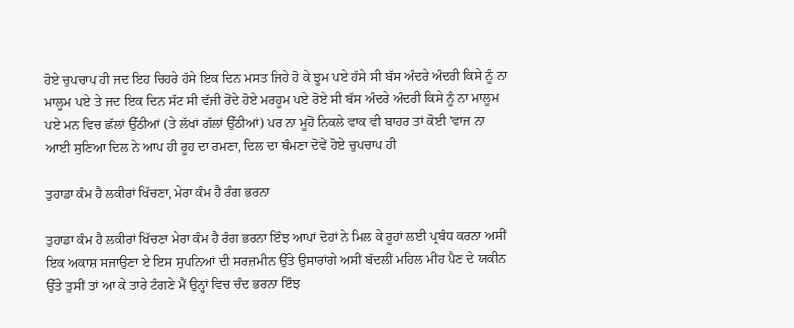ਹੋਏ ਚੁਪਚਾਪ ਹੀ ਜਦ ਇਹ ਚਿਹਰੇ ਹੱਸੇ ਇਕ ਦਿਨ ਮਸਤ ਜਿਹੇ ਹੋ ਕੇ ਝੂਮ ਪਏ ਹੱਸੇ ਸੀ ਬੱਸ ਅੰਦਰੇ ਅੰਦਰੀ ਕਿਸੇ ਨੂੰ ਨਾ ਮਾਲੂਮ ਪਏ ਤੇ ਜਦ ਇਕ ਦਿਨ ਸੱਟ ਸੀ ਵੱਜੀ ਰੋਂਦੇ ਹੋਏ ਮਰਹੂਮ ਪਏ ਰੋਏ ਸੀ ਬੱਸ ਅੰਦਰੇ ਅੰਦਰੀ ਕਿਸੇ ਨੂੰ ਨਾ ਮਾਲੂਮ ਪਏ ਮਨ ਵਿਚ ਛੱਲਾਂ ਉੱਠੀਆਂ (ਤੇ ਲੱਖਾਂ ਗੱਲਾਂ ਉੱਠੀਆਂ) ਪਰ ਨਾ ਮੂਹੋਂ ਨਿਕਲੇ ਵਾਕ ਵੀ ਬਾਹਰ ਤਾਂ ਕੋਈ 'ਵਾਜ ਨਾ ਆਈ ਸੁਣਿਆ ਦਿਲ ਨੇ ਆਪ ਹੀ ਰੂਹ ਦਾ ਰਮਣਾ, ਦਿਲ ਦਾ ਥੰਮਣਾ ਦੋਵੇਂ ਹੋਏ ਚੁਪਚਾਪ ਹੀ

ਤੁਹਾਡਾ ਕੰਮ ਹੈ ਲਕੀਰਾਂ ਖਿੱਚਣਾ, ਮੇਰਾ ਕੰਮ ਹੈ ਰੰਗ ਭਰਨਾ

ਤੁਹਾਡਾ ਕੰਮ ਹੈ ਲਕੀਰਾਂ ਖਿੱਚਣਾ ਮੇਰਾ ਕੰਮ ਹੈ ਰੰਗ ਭਰਨਾ ਇੰਝ ਆਪਾਂ ਦੋਹਾਂ ਨੇ ਮਿਲ ਕੇ ਰੂਹਾਂ ਲਈ ਪ੍ਰਬੰਧ ਕਰਨਾ ਅਸੀਂ ਇਕ ਅਕਾਸ਼ ਸਜਾਉਣਾ ਏ ਇਸ ਸੁਪਨਿਆਂ ਦੀ ਸਰਜ਼ਮੀਨ ਉੱਤੇ ਉਸਾਰਾਂਗੇ ਅਸੀਂ ਬੱਦਲੀਂ ਮਹਿਲ ਮੀਂਹ ਪੈਣ ਦੇ ਯਕੀਨ ਉੱਤੇ ਤੁਸੀਂ ਤਾਂ ਆ ਕੇ ਤਾਰੇ ਟੰਗਣੇ ਮੈਂ ਉਨ੍ਹਾਂ ਵਿਚ ਚੰਦ ਭਰਨਾ ਇੰਝ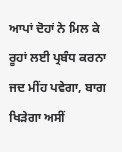ਆਪਾਂ ਦੋਹਾਂ ਨੇ ਮਿਲ ਕੇ ਰੂਹਾਂ ਲਈ ਪ੍ਰਬੰਧ ਕਰਨਾ ਜਦ ਮੀਂਹ ਪਵੇਗਾ, ਬਾਗ ਖਿੜੇਗਾ ਅਸੀਂ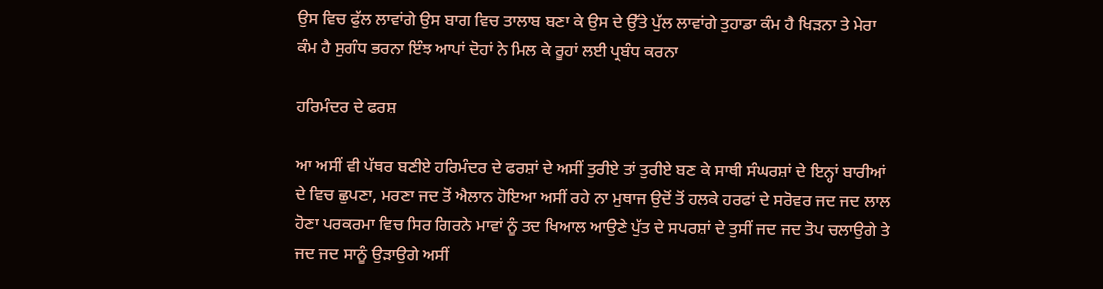ਉਸ ਵਿਚ ਫੁੱਲ ਲਾਵਾਂਗੇ ਉਸ ਬਾਗ ਵਿਚ ਤਾਲਾਬ ਬਣਾ ਕੇ ਉਸ ਦੇ ਉੱਤੇ ਪੁੱਲ ਲਾਵਾਂਗੇ ਤੁਹਾਡਾ ਕੰਮ ਹੈ ਖਿੜਨਾ ਤੇ ਮੇਰਾ ਕੰਮ ਹੈ ਸੁਗੰਧ ਭਰਨਾ ਇੰਝ ਆਪਾਂ ਦੋਹਾਂ ਨੇ ਮਿਲ ਕੇ ਰੂਹਾਂ ਲਈ ਪ੍ਰਬੰਧ ਕਰਨਾ

ਹਰਿਮੰਦਰ ਦੇ ਫਰਸ਼

ਆ ਅਸੀਂ ਵੀ ਪੱਥਰ ਬਣੀਏ ਹਰਿਮੰਦਰ ਦੇ ਫਰਸ਼ਾਂ ਦੇ ਅਸੀਂ ਤੁਰੀਏ ਤਾਂ ਤੁਰੀਏ ਬਣ ਕੇ ਸਾਥੀ ਸੰਘਰਸ਼ਾਂ ਦੇ ਇਨ੍ਹਾਂ ਬਾਰੀਆਂ ਦੇ ਵਿਚ ਛੁਪਣਾ, ਮਰਣਾ ਜਦ ਤੋਂ ਐਲਾਨ ਹੋਇਆ ਅਸੀਂ ਰਹੇ ਨਾ ਮੁਥਾਜ ਉਦੋਂ ਤੋਂ ਹਲਕੇ ਹਰਫਾਂ ਦੇ ਸਰੋਵਰ ਜਦ ਜਦ ਲਾਲ ਹੋਣਾ ਪਰਕਰਮਾ ਵਿਚ ਸਿਰ ਗਿਰਨੇ ਮਾਵਾਂ ਨੂੰ ਤਦ ਖਿਆਲ ਆਉਣੇ ਪੁੱਤ ਦੇ ਸਪਰਸ਼ਾਂ ਦੇ ਤੁਸੀਂ ਜਦ ਜਦ ਤੋਪ ਚਲਾਉਗੇ ਤੇ ਜਦ ਜਦ ਸਾਨੂੰ ਉੜਾਉਗੇ ਅਸੀਂ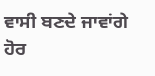ਵਾਸੀ ਬਣਦੇ ਜਾਵਾਂਗੇ ਹੋਰ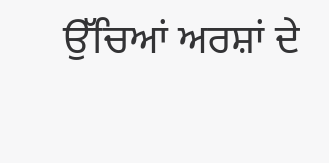ਉੱਚਿਆਂ ਅਰਸ਼ਾਂ ਦੇ